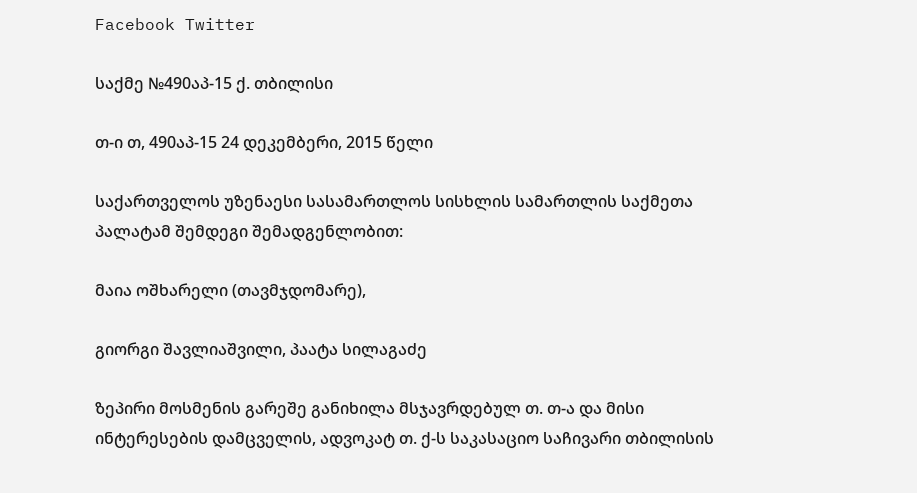Facebook Twitter

საქმე №490აპ-15 ქ. თბილისი

თ-ი თ, 490აპ-15 24 დეკემბერი, 2015 წელი

საქართველოს უზენაესი სასამართლოს სისხლის სამართლის საქმეთა პალატამ შემდეგი შემადგენლობით:

მაია ოშხარელი (თავმჯდომარე),

გიორგი შავლიაშვილი, პაატა სილაგაძე

ზეპირი მოსმენის გარეშე განიხილა მსჯავრდებულ თ. თ-ა და მისი ინტერესების დამცველის, ადვოკატ თ. ქ-ს საკასაციო საჩივარი თბილისის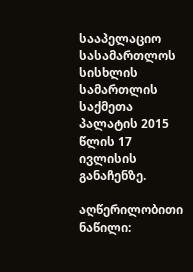სააპელაციო სასამართლოს სისხლის სამართლის საქმეთა პალატის 2015 წლის 17 ივლისის განაჩენზე.

აღწერილობითი ნაწილი: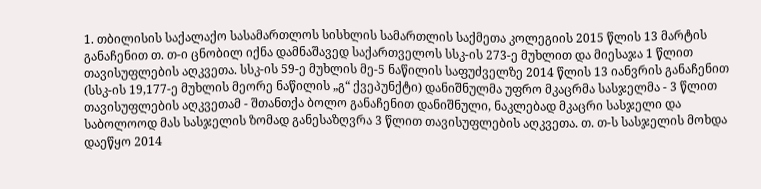1. თბილისის საქალაქო სასამართლოს სისხლის სამართლის საქმეთა კოლეგიის 2015 წლის 13 მარტის განაჩენით თ. თ-ი ცნობილ იქნა დამნაშავედ საქართველოს სსკ-ის 273-ე მუხლით და მიესაჯა 1 წლით თავისუფლების აღკვეთა. სსკ-ის 59-ე მუხლის მე-5 ნაწილის საფუძველზე 2014 წლის 13 იანვრის განაჩენით (სსკ-ის 19,177-ე მუხლის მეორე ნაწილის „გ“ ქვეპუნქტი) დანიშნულმა უფრო მკაცრმა სასჯელმა - 3 წლით თავისუფლების აღკვეთამ - შთანთქა ბოლო განაჩენით დანიშნული, ნაკლებად მკაცრი სასჯელი და საბოლოოდ მას სასჯელის ზომად განესაზღვრა 3 წლით თავისუფლების აღკვეთა. თ. თ-ს სასჯელის მოხდა დაეწყო 2014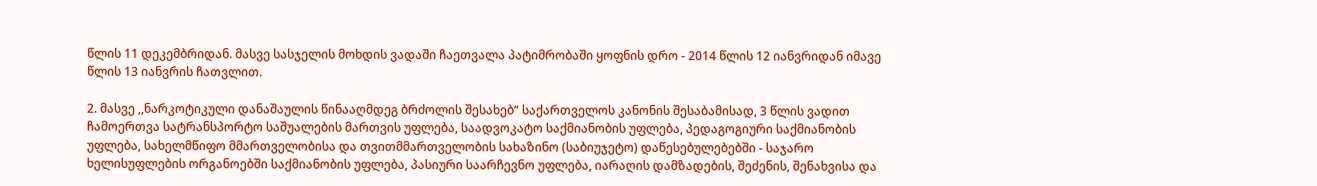წლის 11 დეკემბრიდან. მასვე სასჯელის მოხდის ვადაში ჩაეთვალა პატიმრობაში ყოფნის დრო - 2014 წლის 12 იანვრიდან იმავე წლის 13 იანვრის ჩათვლით.

2. მასვე ,,ნარკოტიკული დანაშაულის წინააღმდეგ ბრძოლის შესახებ“ საქართველოს კანონის შესაბამისად, 3 წლის ვადით ჩამოერთვა სატრანსპორტო საშუალების მართვის უფლება, საადვოკატო საქმიანობის უფლება, პედაგოგიური საქმიანობის უფლება, სახელმწიფო მმართველობისა და თვითმმართველობის სახაზინო (საბიუჯეტო) დაწესებულებებში - საჯარო ხელისუფლების ორგანოებში საქმიანობის უფლება, პასიური საარჩევნო უფლება, იარაღის დამზადების, შეძენის, შენახვისა და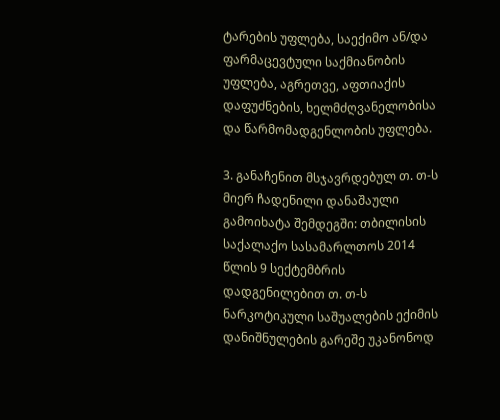ტარების უფლება, საექიმო ან/და ფარმაცევტული საქმიანობის უფლება, აგრეთვე, აფთიაქის დაფუძნების, ხელმძღვანელობისა და წარმომადგენლობის უფლება.

3. განაჩენით მსჯავრდებულ თ. თ-ს მიერ ჩადენილი დანაშაული გამოიხატა შემდეგში: თბილისის საქალაქო სასამარლთოს 2014 წლის 9 სექტემბრის დადგენილებით თ. თ-ს ნარკოტიკული საშუალების ექიმის დანიშნულების გარეშე უკანონოდ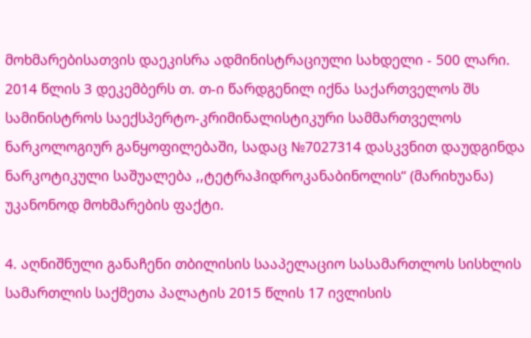მოხმარებისათვის დაეკისრა ადმინისტრაციული სახდელი - 500 ლარი. 2014 წლის 3 დეკემბერს თ. თ-ი წარდგენილ იქნა საქართველოს შს სამინისტროს საექსპერტო-კრიმინალისტიკური სამმართველოს ნარკოლოგიურ განყოფილებაში, სადაც №7027314 დასკვნით დაუდგინდა ნარკოტიკული საშუალება ,,ტეტრაჰიდროკანაბინოლის“ (მარიხუანა) უკანონოდ მოხმარების ფაქტი.

4. აღნიშნული განაჩენი თბილისის სააპელაციო სასამართლოს სისხლის სამართლის საქმეთა პალატის 2015 წლის 17 ივლისის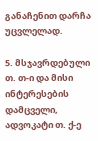განაჩენით დარჩა უცვლელად.

5. მსჯავრდებული თ. თ-ი და მისი ინტერესების დამცველი, ადვოკატი თ. ქ-ე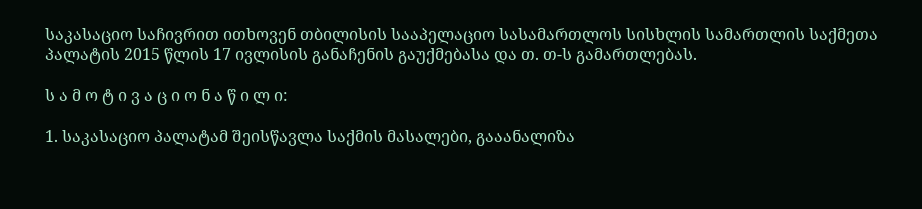საკასაციო საჩივრით ითხოვენ თბილისის სააპელაციო სასამართლოს სისხლის სამართლის საქმეთა პალატის 2015 წლის 17 ივლისის განაჩენის გაუქმებასა და თ. თ-ს გამართლებას.

ს ა მ ო ტ ი ვ ა ც ი ო ნ ა წ ი ლ ი:

1. საკასაციო პალატამ შეისწავლა საქმის მასალები, გააანალიზა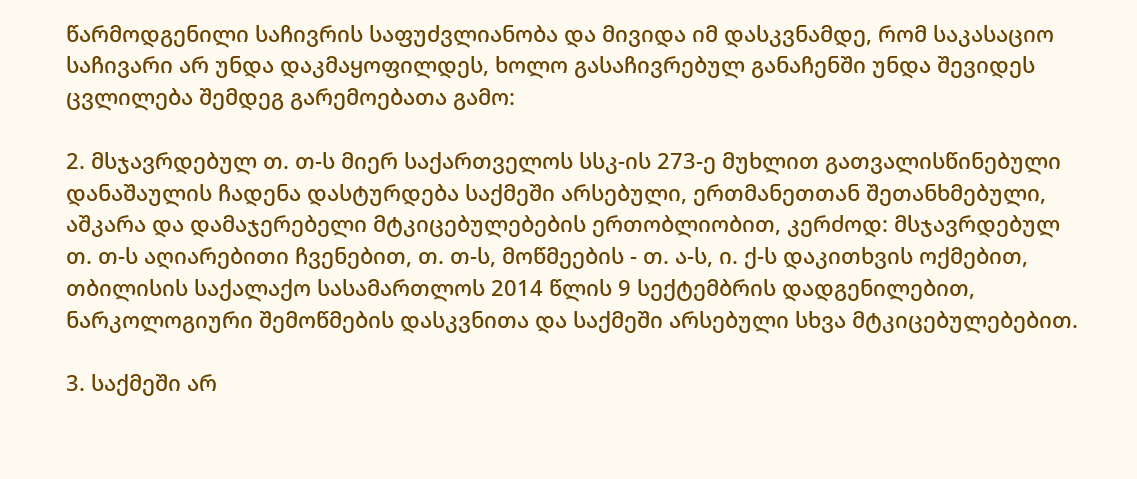წარმოდგენილი საჩივრის საფუძვლიანობა და მივიდა იმ დასკვნამდე, რომ საკასაციო საჩივარი არ უნდა დაკმაყოფილდეს, ხოლო გასაჩივრებულ განაჩენში უნდა შევიდეს ცვლილება შემდეგ გარემოებათა გამო:

2. მსჯავრდებულ თ. თ-ს მიერ საქართველოს სსკ-ის 273-ე მუხლით გათვალისწინებული დანაშაულის ჩადენა დასტურდება საქმეში არსებული, ერთმანეთთან შეთანხმებული, აშკარა და დამაჯერებელი მტკიცებულებების ერთობლიობით, კერძოდ: მსჯავრდებულ თ. თ-ს აღიარებითი ჩვენებით, თ. თ-ს, მოწმეების - თ. ა-ს, ი. ქ-ს დაკითხვის ოქმებით, თბილისის საქალაქო სასამართლოს 2014 წლის 9 სექტემბრის დადგენილებით, ნარკოლოგიური შემოწმების დასკვნითა და საქმეში არსებული სხვა მტკიცებულებებით.

3. საქმეში არ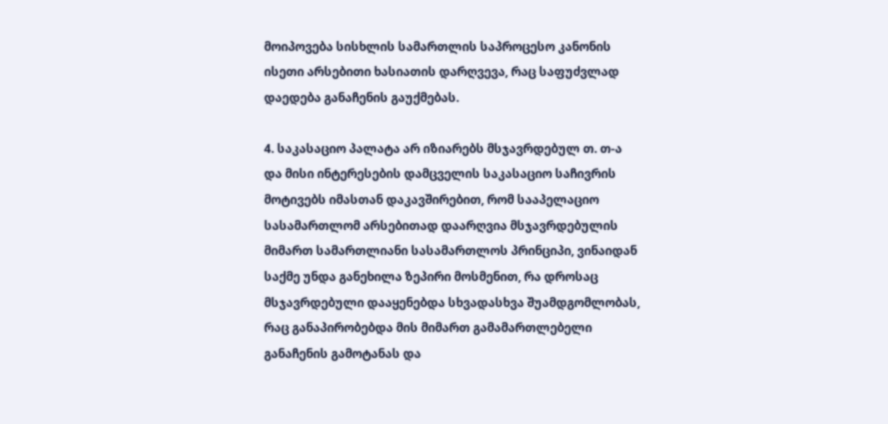მოიპოვება სისხლის სამართლის საპროცესო კანონის ისეთი არსებითი ხასიათის დარღვევა, რაც საფუძვლად დაედება განაჩენის გაუქმებას.

4. საკასაციო პალატა არ იზიარებს მსჯავრდებულ თ. თ-ა და მისი ინტერესების დამცველის საკასაციო საჩივრის მოტივებს იმასთან დაკავშირებით, რომ სააპელაციო სასამართლომ არსებითად დაარღვია მსჯავრდებულის მიმართ სამართლიანი სასამართლოს პრინციპი, ვინაიდან საქმე უნდა განეხილა ზეპირი მოსმენით, რა დროსაც მსჯავრდებული დააყენებდა სხვადასხვა შუამდგომლობას, რაც განაპირობებდა მის მიმართ გამამართლებელი განაჩენის გამოტანას და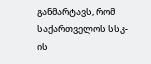განმარტავს, რომ საქართველოს სსკ-ის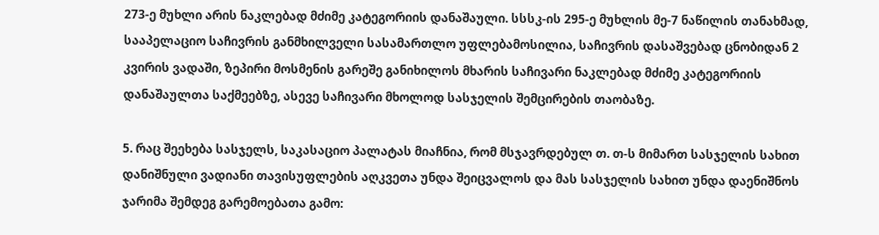273-ე მუხლი არის ნაკლებად მძიმე კატეგორიის დანაშაული. სსსკ-ის 295-ე მუხლის მე-7 ნაწილის თანახმად, სააპელაციო საჩივრის განმხილველი სასამართლო უფლებამოსილია, საჩივრის დასაშვებად ცნობიდან 2 კვირის ვადაში, ზეპირი მოსმენის გარეშე განიხილოს მხარის საჩივარი ნაკლებად მძიმე კატეგორიის დანაშაულთა საქმეებზე, ასევე საჩივარი მხოლოდ სასჯელის შემცირების თაობაზე.

5. რაც შეეხება სასჯელს, საკასაციო პალატას მიაჩნია, რომ მსჯავრდებულ თ. თ-ს მიმართ სასჯელის სახით დანიშნული ვადიანი თავისუფლების აღკვეთა უნდა შეიცვალოს და მას სასჯელის სახით უნდა დაენიშნოს ჯარიმა შემდეგ გარემოებათა გამო: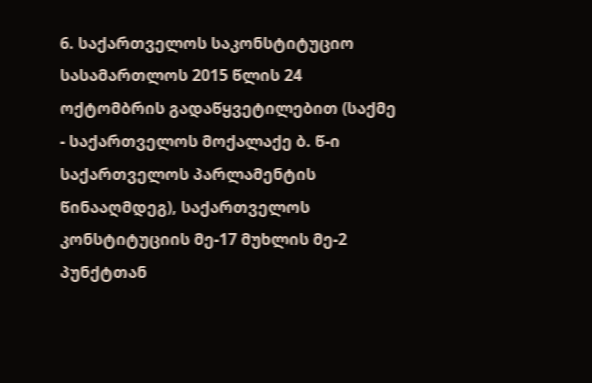6. საქართველოს საკონსტიტუციო სასამართლოს 2015 წლის 24 ოქტომბრის გადაწყვეტილებით (საქმე - საქართველოს მოქალაქე ბ. წ-ი საქართველოს პარლამენტის წინააღმდეგ), საქართველოს კონსტიტუციის მე-17 მუხლის მე-2 პუნქტთან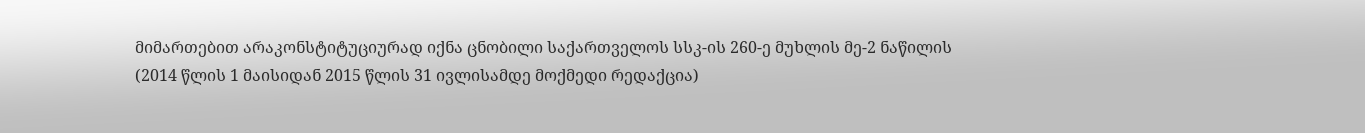მიმართებით არაკონსტიტუციურად იქნა ცნობილი საქართველოს სსკ-ის 260-ე მუხლის მე-2 ნაწილის (2014 წლის 1 მაისიდან 2015 წლის 31 ივლისამდე მოქმედი რედაქცია)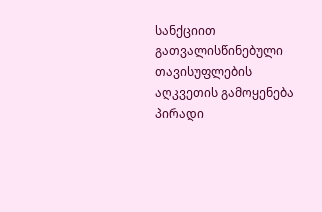სანქციით გათვალისწინებული თავისუფლების აღკვეთის გამოყენება პირადი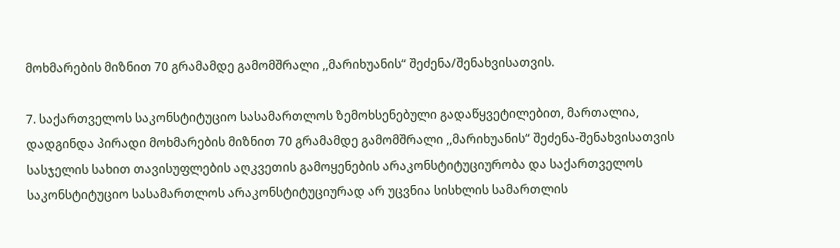მოხმარების მიზნით 70 გრამამდე გამომშრალი ,,მარიხუანის“ შეძენა/შენახვისათვის.

7. საქართველოს საკონსტიტუციო სასამართლოს ზემოხსენებული გადაწყვეტილებით, მართალია, დადგინდა პირადი მოხმარების მიზნით 70 გრამამდე გამომშრალი ,,მარიხუანის“ შეძენა-შენახვისათვის სასჯელის სახით თავისუფლების აღკვეთის გამოყენების არაკონსტიტუციურობა და საქართველოს საკონსტიტუციო სასამართლოს არაკონსტიტუციურად არ უცვნია სისხლის სამართლის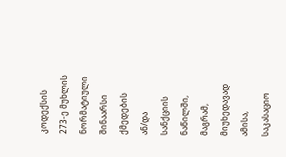კოდექსის 273-ე მუხლის ნორმატიული შინაარსი ქმედების ან/და სანქციის ნაწილში, მაგრამ, მიუხედავად ამისა, საკასაციო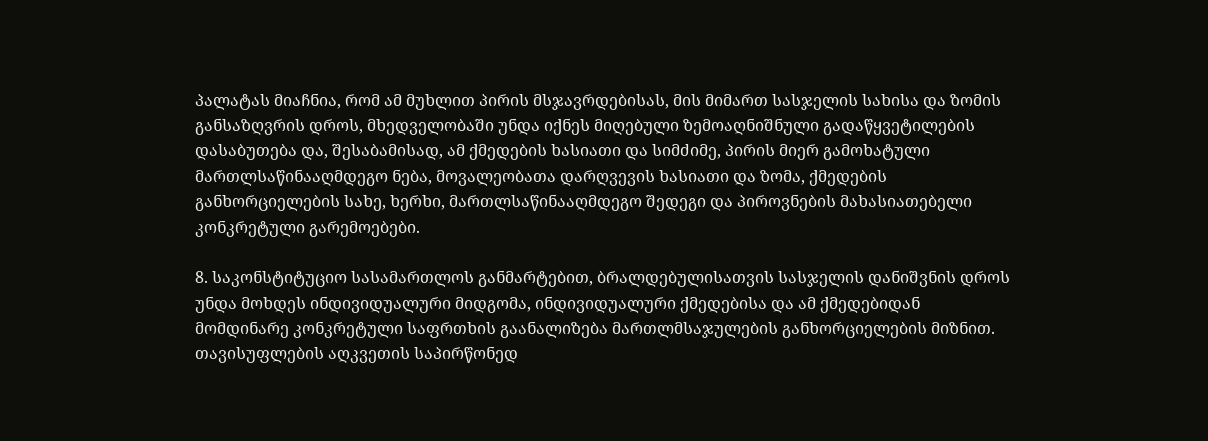პალატას მიაჩნია, რომ ამ მუხლით პირის მსჯავრდებისას, მის მიმართ სასჯელის სახისა და ზომის განსაზღვრის დროს, მხედველობაში უნდა იქნეს მიღებული ზემოაღნიშნული გადაწყვეტილების დასაბუთება და, შესაბამისად, ამ ქმედების ხასიათი და სიმძიმე, პირის მიერ გამოხატული მართლსაწინააღმდეგო ნება, მოვალეობათა დარღვევის ხასიათი და ზომა, ქმედების განხორციელების სახე, ხერხი, მართლსაწინააღმდეგო შედეგი და პიროვნების მახასიათებელი კონკრეტული გარემოებები.

8. საკონსტიტუციო სასამართლოს განმარტებით, ბრალდებულისათვის სასჯელის დანიშვნის დროს უნდა მოხდეს ინდივიდუალური მიდგომა, ინდივიდუალური ქმედებისა და ამ ქმედებიდან მომდინარე კონკრეტული საფრთხის გაანალიზება მართლმსაჯულების განხორციელების მიზნით. თავისუფლების აღკვეთის საპირწონედ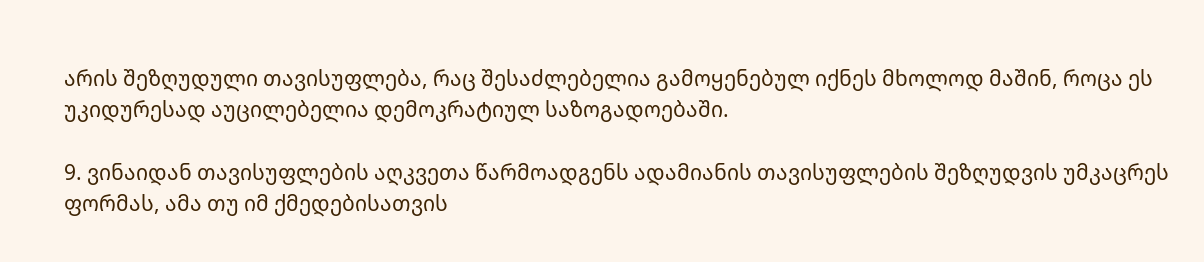არის შეზღუდული თავისუფლება, რაც შესაძლებელია გამოყენებულ იქნეს მხოლოდ მაშინ, როცა ეს უკიდურესად აუცილებელია დემოკრატიულ საზოგადოებაში.

9. ვინაიდან თავისუფლების აღკვეთა წარმოადგენს ადამიანის თავისუფლების შეზღუდვის უმკაცრეს ფორმას, ამა თუ იმ ქმედებისათვის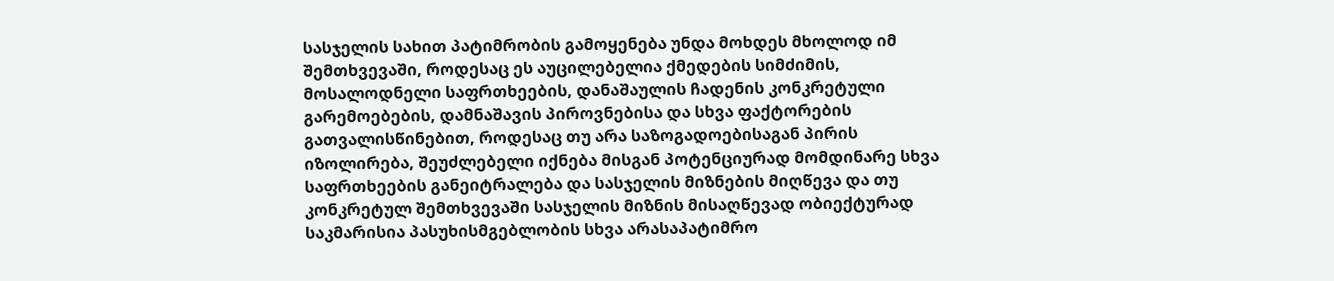სასჯელის სახით პატიმრობის გამოყენება უნდა მოხდეს მხოლოდ იმ შემთხვევაში, როდესაც ეს აუცილებელია ქმედების სიმძიმის, მოსალოდნელი საფრთხეების, დანაშაულის ჩადენის კონკრეტული გარემოებების, დამნაშავის პიროვნებისა და სხვა ფაქტორების გათვალისწინებით, როდესაც თუ არა საზოგადოებისაგან პირის იზოლირება, შეუძლებელი იქნება მისგან პოტენციურად მომდინარე სხვა საფრთხეების განეიტრალება და სასჯელის მიზნების მიღწევა და თუ კონკრეტულ შემთხვევაში სასჯელის მიზნის მისაღწევად ობიექტურად საკმარისია პასუხისმგებლობის სხვა არასაპატიმრო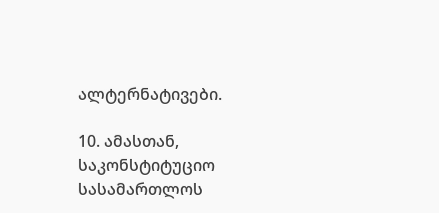ალტერნატივები.

10. ამასთან, საკონსტიტუციო სასამართლოს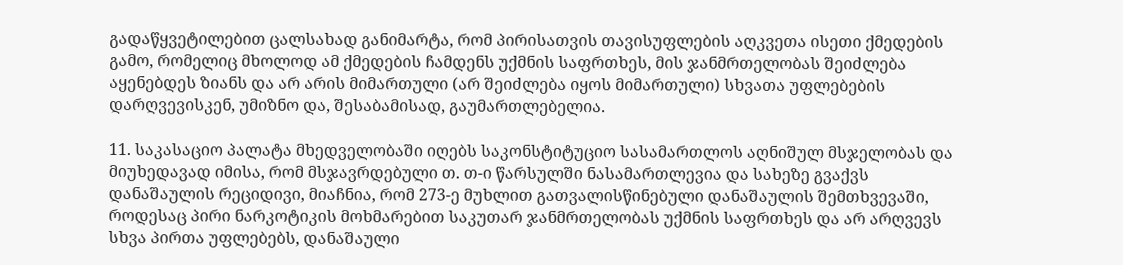გადაწყვეტილებით ცალსახად განიმარტა, რომ პირისათვის თავისუფლების აღკვეთა ისეთი ქმედების გამო, რომელიც მხოლოდ ამ ქმედების ჩამდენს უქმნის საფრთხეს, მის ჯანმრთელობას შეიძლება აყენებდეს ზიანს და არ არის მიმართული (არ შეიძლება იყოს მიმართული) სხვათა უფლებების დარღვევისკენ, უმიზნო და, შესაბამისად, გაუმართლებელია.

11. საკასაციო პალატა მხედველობაში იღებს საკონსტიტუციო სასამართლოს აღნიშულ მსჯელობას და მიუხედავად იმისა, რომ მსჯავრდებული თ. თ-ი წარსულში ნასამართლევია და სახეზე გვაქვს დანაშაულის რეციდივი, მიაჩნია, რომ 273-ე მუხლით გათვალისწინებული დანაშაულის შემთხვევაში, როდესაც პირი ნარკოტიკის მოხმარებით საკუთარ ჯანმრთელობას უქმნის საფრთხეს და არ არღვევს სხვა პირთა უფლებებს, დანაშაული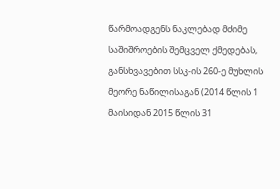წარმოადგენს ნაკლებად მძიმე საშიშროების შემცველ ქმედებას, განსხვავებით სსკ-ის 260-ე მუხლის მეორე ნაწილისაგან (2014 წლის 1 მაისიდან 2015 წლის 31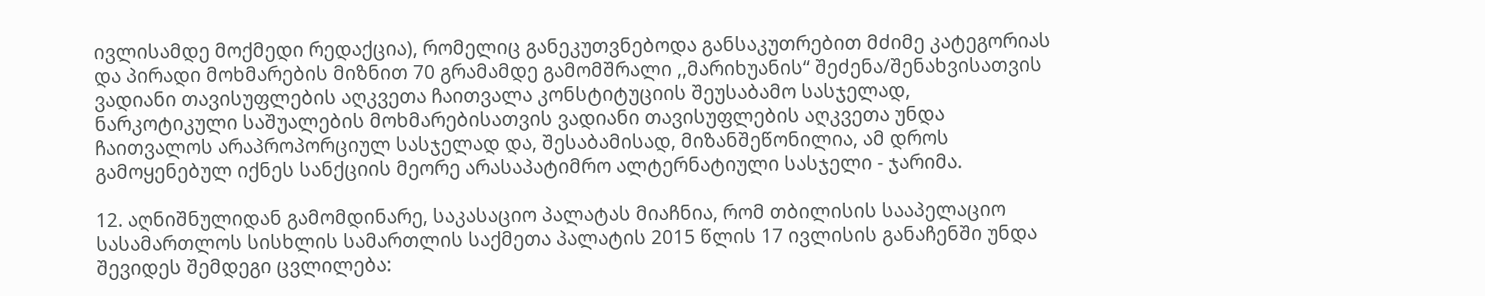ივლისამდე მოქმედი რედაქცია), რომელიც განეკუთვნებოდა განსაკუთრებით მძიმე კატეგორიას და პირადი მოხმარების მიზნით 70 გრამამდე გამომშრალი ,,მარიხუანის“ შეძენა/შენახვისათვის ვადიანი თავისუფლების აღკვეთა ჩაითვალა კონსტიტუციის შეუსაბამო სასჯელად, ნარკოტიკული საშუალების მოხმარებისათვის ვადიანი თავისუფლების აღკვეთა უნდა ჩაითვალოს არაპროპორციულ სასჯელად და, შესაბამისად, მიზანშეწონილია, ამ დროს გამოყენებულ იქნეს სანქციის მეორე არასაპატიმრო ალტერნატიული სასჯელი - ჯარიმა.

12. აღნიშნულიდან გამომდინარე, საკასაციო პალატას მიაჩნია, რომ თბილისის სააპელაციო სასამართლოს სისხლის სამართლის საქმეთა პალატის 2015 წლის 17 ივლისის განაჩენში უნდა შევიდეს შემდეგი ცვლილება: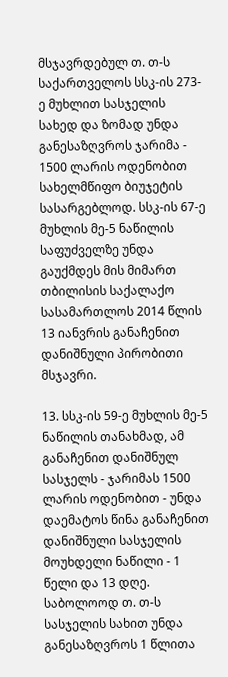მსჯავრდებულ თ. თ-ს საქართველოს სსკ-ის 273-ე მუხლით სასჯელის სახედ და ზომად უნდა განესაზღვროს ჯარიმა - 1500 ლარის ოდენობით სახელმწიფო ბიუჯეტის სასარგებლოდ. სსკ-ის 67-ე მუხლის მე-5 ნაწილის საფუძველზე უნდა გაუქმდეს მის მიმართ თბილისის საქალაქო სასამართლოს 2014 წლის 13 იანვრის განაჩენით დანიშნული პირობითი მსჯავრი.

13. სსკ-ის 59-ე მუხლის მე-5 ნაწილის თანახმად, ამ განაჩენით დანიშნულ სასჯელს - ჯარიმას 1500 ლარის ოდენობით - უნდა დაემატოს წინა განაჩენით დანიშნული სასჯელის მოუხდელი ნაწილი - 1 წელი და 13 დღე. საბოლოოდ თ. თ-ს სასჯელის სახით უნდა განესაზღვროს 1 წლითა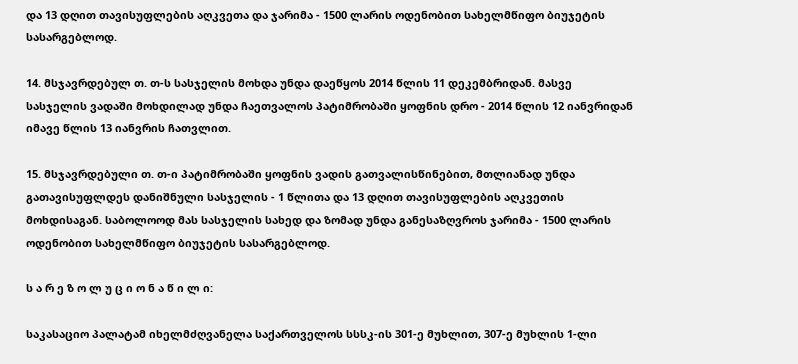და 13 დღით თავისუფლების აღკვეთა და ჯარიმა - 1500 ლარის ოდენობით სახელმწიფო ბიუჯეტის სასარგებლოდ.

14. მსჯავრდებულ თ. თ-ს სასჯელის მოხდა უნდა დაეწყოს 2014 წლის 11 დეკემბრიდან. მასვე სასჯელის ვადაში მოხდილად უნდა ჩაეთვალოს პატიმრობაში ყოფნის დრო - 2014 წლის 12 იანვრიდან იმავე წლის 13 იანვრის ჩათვლით.

15. მსჯავრდებული თ. თ-ი პატიმრობაში ყოფნის ვადის გათვალისწინებით, მთლიანად უნდა გათავისუფლდეს დანიშნული სასჯელის - 1 წლითა და 13 დღით თავისუფლების აღკვეთის მოხდისაგან. საბოლოოდ მას სასჯელის სახედ და ზომად უნდა განესაზღვროს ჯარიმა - 1500 ლარის ოდენობით სახელმწიფო ბიუჯეტის სასარგებლოდ.

ს ა რ ე ზ ო ლ უ ც ი ო ნ ა წ ი ლ ი:

საკასაციო პალატამ იხელმძღვანელა საქართველოს სსსკ-ის 301-ე მუხლით, 307-ე მუხლის 1-ლი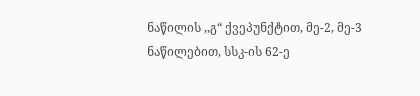ნაწილის ,,გ“ ქვეპუნქტით, მე-2, მე-3 ნაწილებით, სსკ-ის 62-ე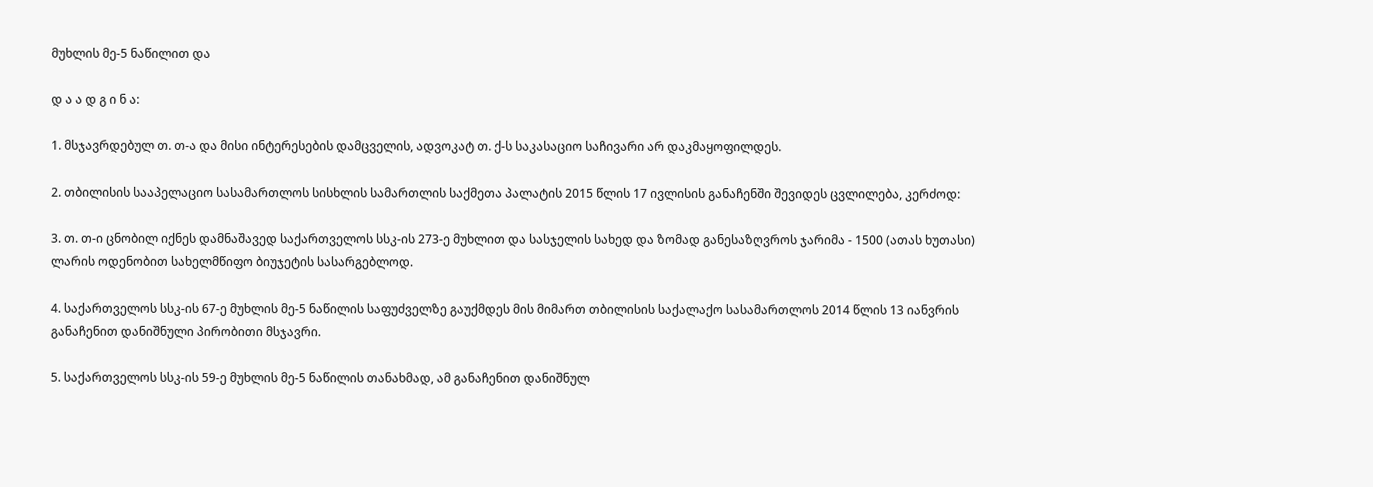მუხლის მე-5 ნაწილით და

დ ა ა დ გ ი ნ ა:

1. მსჯავრდებულ თ. თ-ა და მისი ინტერესების დამცველის, ადვოკატ თ. ქ-ს საკასაციო საჩივარი არ დაკმაყოფილდეს.

2. თბილისის სააპელაციო სასამართლოს სისხლის სამართლის საქმეთა პალატის 2015 წლის 17 ივლისის განაჩენში შევიდეს ცვლილება, კერძოდ:

3. თ. თ-ი ცნობილ იქნეს დამნაშავედ საქართველოს სსკ-ის 273-ე მუხლით და სასჯელის სახედ და ზომად განესაზღვროს ჯარიმა - 1500 (ათას ხუთასი) ლარის ოდენობით სახელმწიფო ბიუჯეტის სასარგებლოდ.

4. საქართველოს სსკ-ის 67-ე მუხლის მე-5 ნაწილის საფუძველზე გაუქმდეს მის მიმართ თბილისის საქალაქო სასამართლოს 2014 წლის 13 იანვრის განაჩენით დანიშნული პირობითი მსჯავრი.

5. საქართველოს სსკ-ის 59-ე მუხლის მე-5 ნაწილის თანახმად, ამ განაჩენით დანიშნულ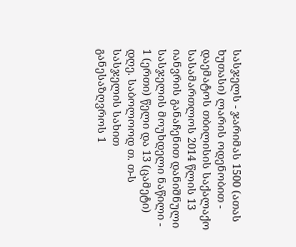სასჯელს - ჯარიმას 1500 (ათას ხუთასი) ლარის ოდენობით - დაემატოს თბილისის საქალაქო სასამართლოს 2014 წლის 13 იანვრის განაჩენით დანიშნული სასჯელის მოუხდელი ნაწილი - 1 (ერთი) წელი და 13 (ცამეტი) დღე. საბოლოოდ თ. თ-ს სასჯელის სახით განესაზღვროს 1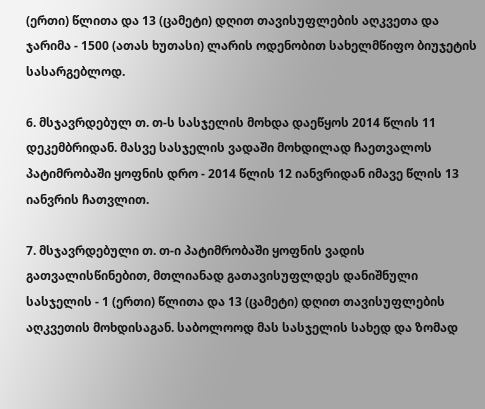(ერთი) წლითა და 13 (ცამეტი) დღით თავისუფლების აღკვეთა და ჯარიმა - 1500 (ათას ხუთასი) ლარის ოდენობით სახელმწიფო ბიუჯეტის სასარგებლოდ.

6. მსჯავრდებულ თ. თ-ს სასჯელის მოხდა დაეწყოს 2014 წლის 11 დეკემბრიდან. მასვე სასჯელის ვადაში მოხდილად ჩაეთვალოს პატიმრობაში ყოფნის დრო - 2014 წლის 12 იანვრიდან იმავე წლის 13 იანვრის ჩათვლით.

7. მსჯავრდებული თ. თ-ი პატიმრობაში ყოფნის ვადის გათვალისწინებით, მთლიანად გათავისუფლდეს დანიშნული სასჯელის - 1 (ერთი) წლითა და 13 (ცამეტი) დღით თავისუფლების აღკვეთის მოხდისაგან. საბოლოოდ მას სასჯელის სახედ და ზომად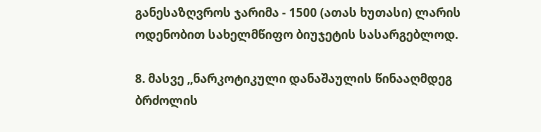განესაზღვროს ჯარიმა - 1500 (ათას ხუთასი) ლარის ოდენობით სახელმწიფო ბიუჯეტის სასარგებლოდ.

8. მასვე ,,ნარკოტიკული დანაშაულის წინააღმდეგ ბრძოლის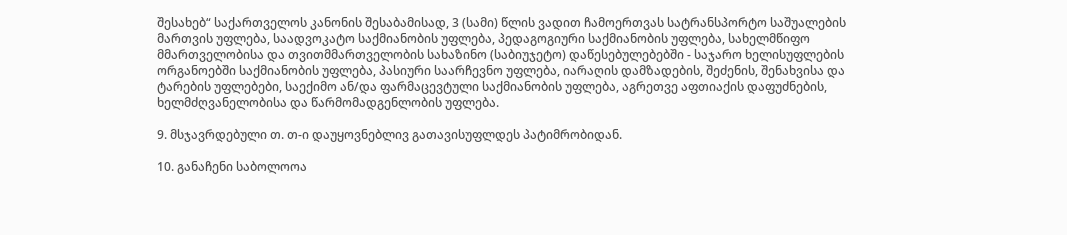შესახებ“ საქართველოს კანონის შესაბამისად, 3 (სამი) წლის ვადით ჩამოერთვას სატრანსპორტო საშუალების მართვის უფლება, საადვოკატო საქმიანობის უფლება, პედაგოგიური საქმიანობის უფლება, სახელმწიფო მმართველობისა და თვითმმართველობის სახაზინო (საბიუჯეტო) დაწესებულებებში - საჯარო ხელისუფლების ორგანოებში საქმიანობის უფლება, პასიური საარჩევნო უფლება, იარაღის დამზადების, შეძენის, შენახვისა და ტარების უფლებები, საექიმო ან/და ფარმაცევტული საქმიანობის უფლება, აგრეთვე აფთიაქის დაფუძნების, ხელმძღვანელობისა და წარმომადგენლობის უფლება.

9. მსჯავრდებული თ. თ-ი დაუყოვნებლივ გათავისუფლდეს პატიმრობიდან.

10. განაჩენი საბოლოოა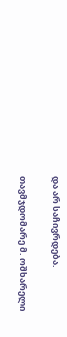და არ საჩივრდება.

თავმჯდომარე მ. ოშხარელი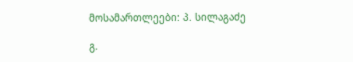მოსამართლეები: პ. სილაგაძე

გ.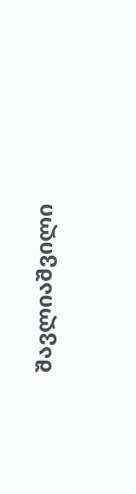შავლიაშვილი